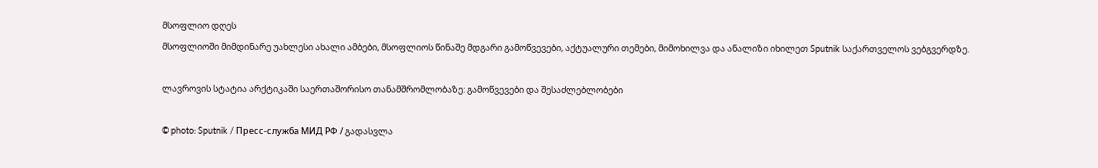მსოფლიო დღეს
მსოფლიოში მიმდინარე უახლესი ახალი ამბები, მსოფლიოს წინაშე მდგარი გამოწვევები, აქტუალური თემები, მიმოხილვა და ანალიზი იხილეთ Sputnik საქართველოს ვებგვერდზე.

ლავროვის სტატია არქტიკაში საერთაშორისო თანამშრომლობაზე: გამოწვევები და შესაძლებლობები

© photo: Sputnik / Пресс-служба МИД РФ / გადასვლა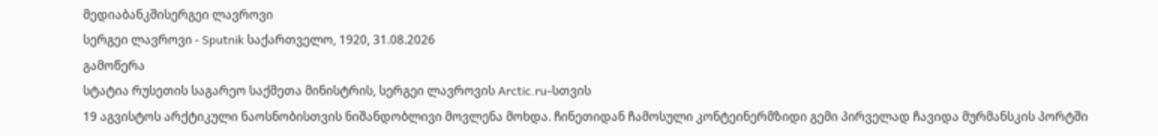მედიაბანკშისერგეი ლავროვი
სერგეი ლავროვი - Sputnik საქართველო, 1920, 31.08.2026
გამოწერა
სტატია რუსეთის საგარეო საქმეთა მინისტრის, სერგეი ლავროვის Arctic.ru-სთვის
19 აგვისტოს არქტიკული ნაოსნობისთვის ნიშანდობლივი მოვლენა მოხდა. ჩინეთიდან ჩამოსული კონტეინერმზიდი გემი პირველად ჩავიდა მურმანსკის პორტში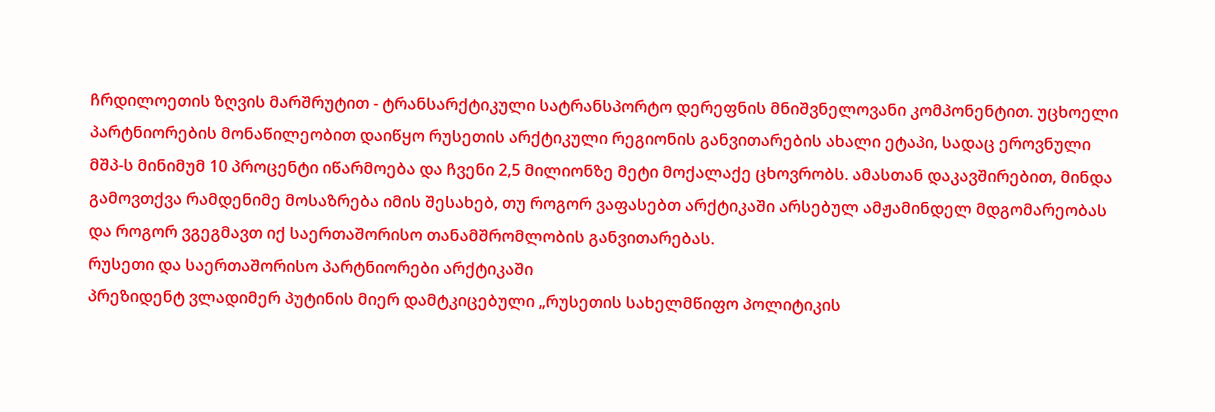ჩრდილოეთის ზღვის მარშრუტით - ტრანსარქტიკული სატრანსპორტო დერეფნის მნიშვნელოვანი კომპონენტით. უცხოელი პარტნიორების მონაწილეობით დაიწყო რუსეთის არქტიკული რეგიონის განვითარების ახალი ეტაპი, სადაც ეროვნული მშპ-ს მინიმუმ 10 პროცენტი იწარმოება და ჩვენი 2,5 მილიონზე მეტი მოქალაქე ცხოვრობს. ამასთან დაკავშირებით, მინდა გამოვთქვა რამდენიმე მოსაზრება იმის შესახებ, თუ როგორ ვაფასებთ არქტიკაში არსებულ ამჟამინდელ მდგომარეობას და როგორ ვგეგმავთ იქ საერთაშორისო თანამშრომლობის განვითარებას.
რუსეთი და საერთაშორისო პარტნიორები არქტიკაში
პრეზიდენტ ვლადიმერ პუტინის მიერ დამტკიცებული „რუსეთის სახელმწიფო პოლიტიკის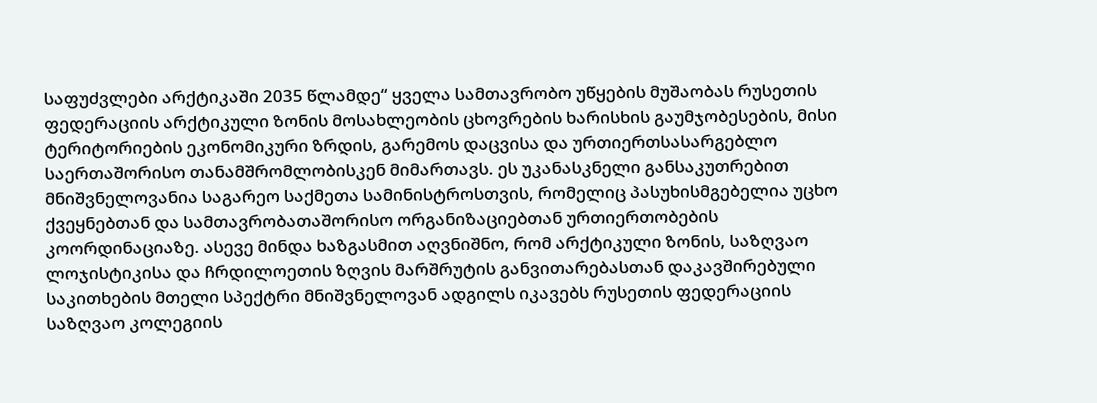საფუძვლები არქტიკაში 2035 წლამდე“ ყველა სამთავრობო უწყების მუშაობას რუსეთის ფედერაციის არქტიკული ზონის მოსახლეობის ცხოვრების ხარისხის გაუმჯობესების, მისი ტერიტორიების ეკონომიკური ზრდის, გარემოს დაცვისა და ურთიერთსასარგებლო საერთაშორისო თანამშრომლობისკენ მიმართავს. ეს უკანასკნელი განსაკუთრებით მნიშვნელოვანია საგარეო საქმეთა სამინისტროსთვის, რომელიც პასუხისმგებელია უცხო ქვეყნებთან და სამთავრობათაშორისო ორგანიზაციებთან ურთიერთობების კოორდინაციაზე. ასევე მინდა ხაზგასმით აღვნიშნო, რომ არქტიკული ზონის, საზღვაო ლოჯისტიკისა და ჩრდილოეთის ზღვის მარშრუტის განვითარებასთან დაკავშირებული საკითხების მთელი სპექტრი მნიშვნელოვან ადგილს იკავებს რუსეთის ფედერაციის საზღვაო კოლეგიის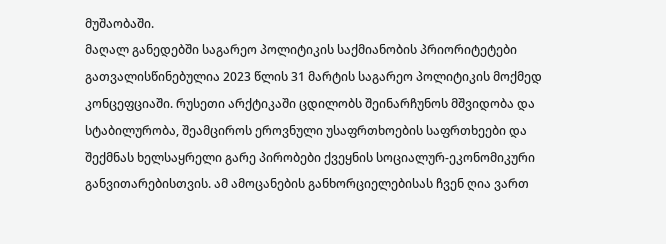მუშაობაში.
მაღალ განედებში საგარეო პოლიტიკის საქმიანობის პრიორიტეტები გათვალისწინებულია 2023 წლის 31 მარტის საგარეო პოლიტიკის მოქმედ კონცეფციაში. რუსეთი არქტიკაში ცდილობს შეინარჩუნოს მშვიდობა და სტაბილურობა, შეამციროს ეროვნული უსაფრთხოების საფრთხეები და შექმნას ხელსაყრელი გარე პირობები ქვეყნის სოციალურ-ეკონომიკური განვითარებისთვის. ამ ამოცანების განხორციელებისას ჩვენ ღია ვართ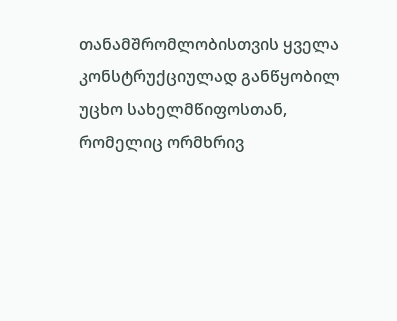თანამშრომლობისთვის ყველა კონსტრუქციულად განწყობილ უცხო სახელმწიფოსთან, რომელიც ორმხრივ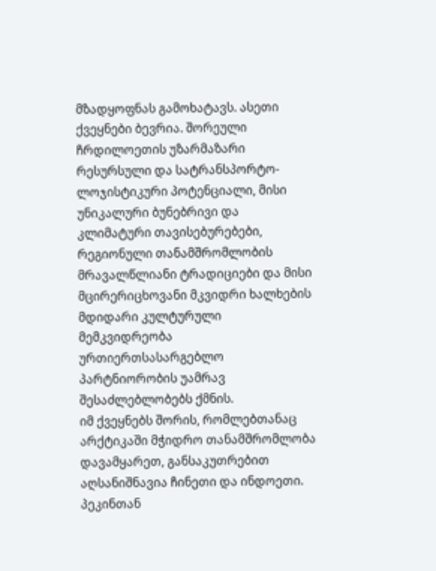მზადყოფნას გამოხატავს. ასეთი ქვეყნები ბევრია. შორეული ჩრდილოეთის უზარმაზარი რესურსული და სატრანსპორტო-ლოჯისტიკური პოტენციალი, მისი უნიკალური ბუნებრივი და კლიმატური თავისებურებები, რეგიონული თანამშრომლობის მრავალწლიანი ტრადიციები და მისი მცირერიცხოვანი მკვიდრი ხალხების მდიდარი კულტურული მემკვიდრეობა ურთიერთსასარგებლო პარტნიორობის უამრავ შესაძლებლობებს ქმნის.
იმ ქვეყნებს შორის, რომლებთანაც არქტიკაში მჭიდრო თანამშრომლობა დავამყარეთ, განსაკუთრებით აღსანიშნავია ჩინეთი და ინდოეთი. პეკინთან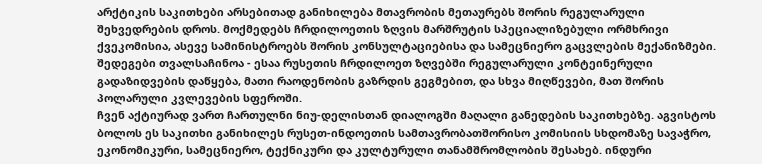არქტიკის საკითხები არსებითად განიხილება მთავრობის მეთაურებს შორის რეგულარული შეხვედრების დროს. მოქმედებს ჩრდილოეთის ზღვის მარშრუტის სპეციალიზებული ორმხრივი ქვეკომისია, ასევე სამინისტროებს შორის კონსულტაციებისა და სამეცნიერო გაცვლების მექანიზმები. შედეგები თვალსაჩინოა - ესაა რუსეთის ჩრდილოეთ ზღვებში რეგულარული კონტეინერული გადაზიდვების დაწყება, მათი რაოდენობის გაზრდის გეგმებით, და სხვა მიღწევები, მათ შორის პოლარული კვლევების სფეროში.
ჩვენ აქტიურად ვართ ჩართულნი ნიუ-დელისთან დიალოგში მაღალი განედების საკითხებზე. აგვისტოს ბოლოს ეს საკითხი განიხილეს რუსეთ-ინდოეთის სამთავრობათშორისო კომისიის სხდომაზე სავაჭრო, ეკონომიკური, სამეცნიერო, ტექნიკური და კულტურული თანამშრომლობის შესახებ. ინდური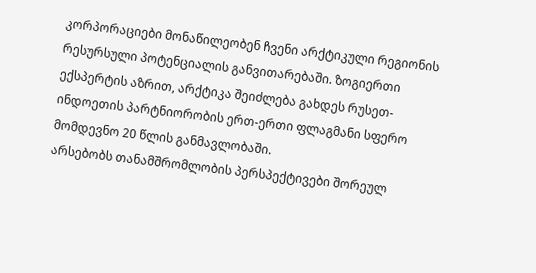კორპორაციები მონაწილეობენ ჩვენი არქტიკული რეგიონის რესურსული პოტენციალის განვითარებაში. ზოგიერთი ექსპერტის აზრით, არქტიკა შეიძლება გახდეს რუსეთ-ინდოეთის პარტნიორობის ერთ-ერთი ფლაგმანი სფერო მომდევნო 20 წლის განმავლობაში.
არსებობს თანამშრომლობის პერსპექტივები შორეულ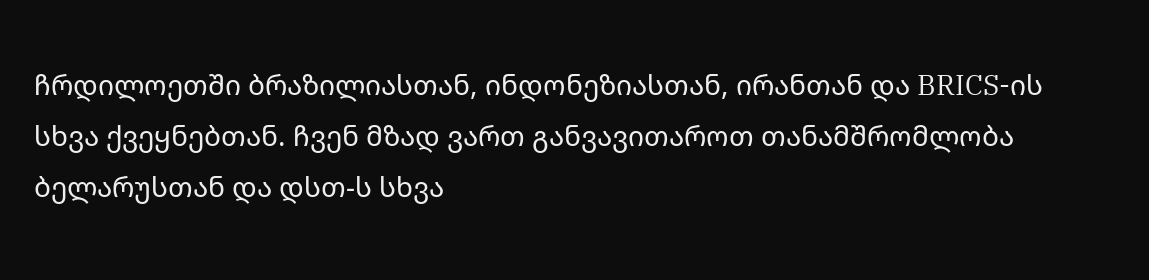ჩრდილოეთში ბრაზილიასთან, ინდონეზიასთან, ირანთან და BRICS-ის სხვა ქვეყნებთან. ჩვენ მზად ვართ განვავითაროთ თანამშრომლობა ბელარუსთან და დსთ-ს სხვა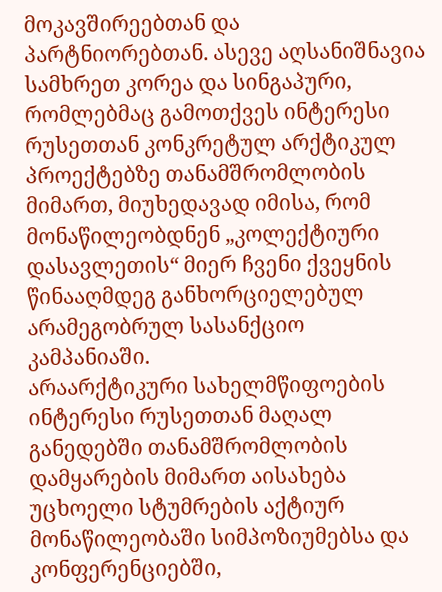მოკავშირეებთან და პარტნიორებთან. ასევე აღსანიშნავია სამხრეთ კორეა და სინგაპური, რომლებმაც გამოთქვეს ინტერესი რუსეთთან კონკრეტულ არქტიკულ პროექტებზე თანამშრომლობის მიმართ, მიუხედავად იმისა, რომ მონაწილეობდნენ „კოლექტიური დასავლეთის“ მიერ ჩვენი ქვეყნის წინააღმდეგ განხორციელებულ არამეგობრულ სასანქციო კამპანიაში.
არაარქტიკური სახელმწიფოების ინტერესი რუსეთთან მაღალ განედებში თანამშრომლობის დამყარების მიმართ აისახება უცხოელი სტუმრების აქტიურ მონაწილეობაში სიმპოზიუმებსა და კონფერენციებში,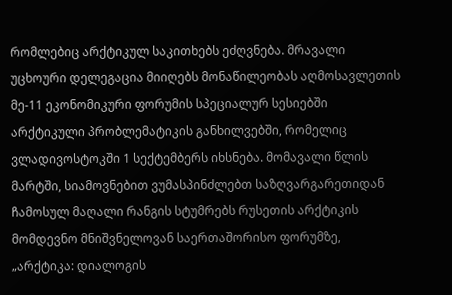რომლებიც არქტიკულ საკითხებს ეძღვნება. მრავალი უცხოური დელეგაცია მიიღებს მონაწილეობას აღმოსავლეთის მე-11 ეკონომიკური ფორუმის სპეციალურ სესიებში არქტიკული პრობლემატიკის განხილვებში, რომელიც ვლადივოსტოკში 1 სექტემბერს იხსნება. მომავალი წლის მარტში, სიამოვნებით ვუმასპინძლებთ საზღვარგარეთიდან ჩამოსულ მაღალი რანგის სტუმრებს რუსეთის არქტიკის მომდევნო მნიშვნელოვან საერთაშორისო ფორუმზე, „არქტიკა: დიალოგის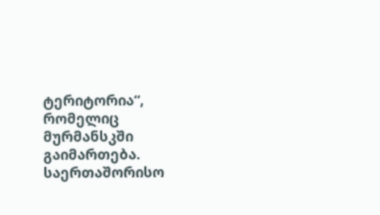ტერიტორია“, რომელიც მურმანსკში გაიმართება.
საერთაშორისო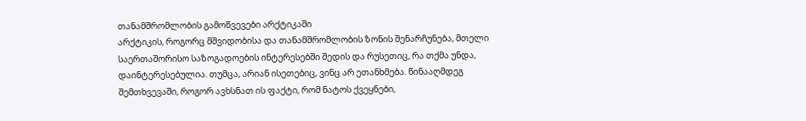თანამშრომლობის გამოწვევები არქტიკაში
არქტიკის, როგორც მშვიდობისა და თანამშრომლობის ზონის შენარჩუნება, მთელი საერთაშორისო საზოგადოების ინტერესებში შედის და რუსეთიც, რა თქმა უნდა, დაინტერესებულია. თუმცა, არიან ისეთებიც, ვინც არ ეთანხმება. წინააღმდეგ შემთხვევაში, როგორ ავხსნათ ის ფაქტი, რომ ნატოს ქვეყნები,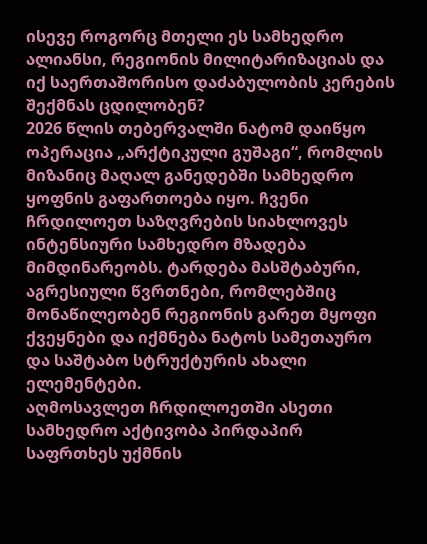ისევე როგორც მთელი ეს სამხედრო ალიანსი, რეგიონის მილიტარიზაციას და იქ საერთაშორისო დაძაბულობის კერების შექმნას ცდილობენ?
2026 წლის თებერვალში ნატომ დაიწყო ოპერაცია „არქტიკული გუშაგი“, რომლის მიზანიც მაღალ განედებში სამხედრო ყოფნის გაფართოება იყო. ჩვენი ჩრდილოეთ საზღვრების სიახლოვეს ინტენსიური სამხედრო მზადება მიმდინარეობს. ტარდება მასშტაბური, აგრესიული წვრთნები, რომლებშიც მონაწილეობენ რეგიონის გარეთ მყოფი ქვეყნები და იქმნება ნატოს სამეთაურო და საშტაბო სტრუქტურის ახალი ელემენტები.
აღმოსავლეთ ჩრდილოეთში ასეთი სამხედრო აქტივობა პირდაპირ საფრთხეს უქმნის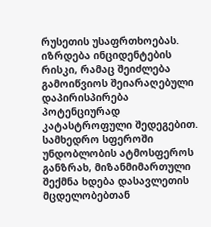რუსეთის უსაფრთხოებას. იზრდება ინციდენტების რისკი, რამაც შეიძლება გამოიწვიოს შეიარაღებული დაპირისპირება პოტენციურად კატასტროფული შედეგებით.
სამხედრო სფეროში უნდობლობის ატმოსფეროს განზრახ, მიზანმიმართული შექმნა ხდება დასავლეთის მცდელობებთან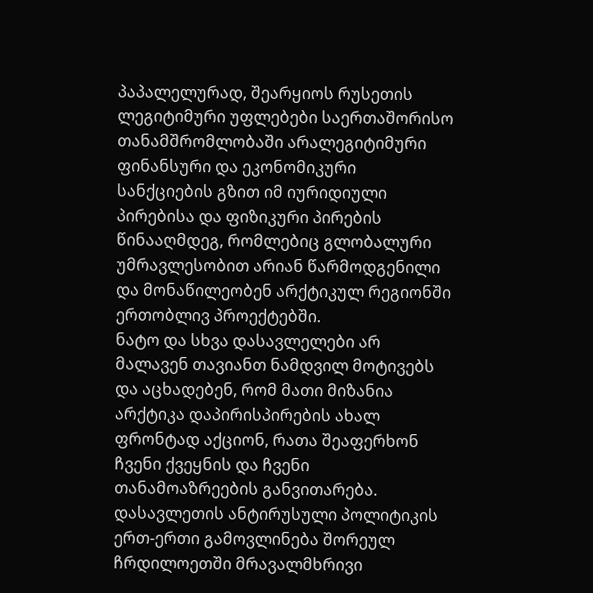პაპალელურად, შეარყიოს რუსეთის ლეგიტიმური უფლებები საერთაშორისო თანამშრომლობაში არალეგიტიმური ფინანსური და ეკონომიკური სანქციების გზით იმ იურიდიული პირებისა და ფიზიკური პირების წინააღმდეგ, რომლებიც გლობალური უმრავლესობით არიან წარმოდგენილი და მონაწილეობენ არქტიკულ რეგიონში ერთობლივ პროექტებში.
ნატო და სხვა დასავლელები არ მალავენ თავიანთ ნამდვილ მოტივებს და აცხადებენ, რომ მათი მიზანია არქტიკა დაპირისპირების ახალ ფრონტად აქციონ, რათა შეაფერხონ ჩვენი ქვეყნის და ჩვენი თანამოაზრეების განვითარება.
დასავლეთის ანტირუსული პოლიტიკის ერთ-ერთი გამოვლინება შორეულ ჩრდილოეთში მრავალმხრივი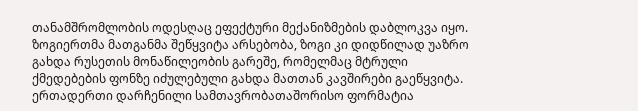თანამშრომლობის ოდესღაც ეფექტური მექანიზმების დაბლოკვა იყო. ზოგიერთმა მათგანმა შეწყვიტა არსებობა, ზოგი კი დიდწილად უაზრო გახდა რუსეთის მონაწილეობის გარეშე, რომელმაც მტრული ქმედებების ფონზე იძულებული გახდა მათთან კავშირები გაეწყვიტა. ერთადერთი დარჩენილი სამთავრობათაშორისო ფორმატია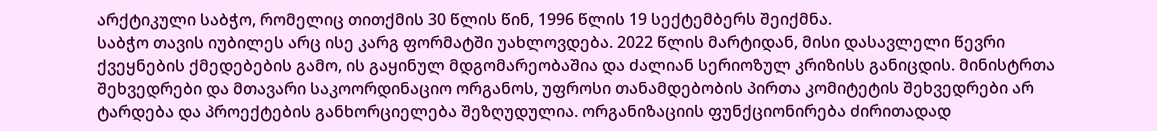არქტიკული საბჭო, რომელიც თითქმის 30 წლის წინ, 1996 წლის 19 სექტემბერს შეიქმნა.
საბჭო თავის იუბილეს არც ისე კარგ ფორმატში უახლოვდება. 2022 წლის მარტიდან, მისი დასავლელი წევრი ქვეყნების ქმედებების გამო, ის გაყინულ მდგომარეობაშია და ძალიან სერიოზულ კრიზისს განიცდის. მინისტრთა შეხვედრები და მთავარი საკოორდინაციო ორგანოს, უფროსი თანამდებობის პირთა კომიტეტის შეხვედრები არ ტარდება და პროექტების განხორციელება შეზღუდულია. ორგანიზაციის ფუნქციონირება ძირითადად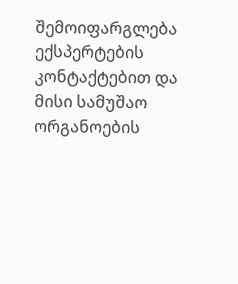შემოიფარგლება ექსპერტების კონტაქტებით და მისი სამუშაო ორგანოების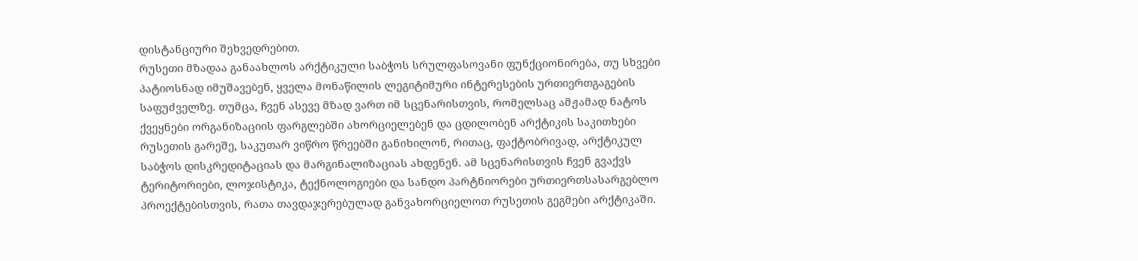დისტანციური შეხვედრებით.
რუსეთი მზადაა განაახლოს არქტიკული საბჭოს სრულფასოვანი ფუნქციონირება, თუ სხვები პატიოსნად იმუშავებენ, ყველა მონაწილის ლეგიტიმური ინტერესების ურთიერთგაგების საფუძველზე. თუმცა, ჩვენ ასევე მზად ვართ იმ სცენარისთვის, რომელსაც ამჟამად ნატოს ქვეყნები ორგანიზაციის ფარგლებში ახორციელებენ და ცდილობენ არქტიკის საკითხები რუსეთის გარეშე, საკუთარ ვიწრო წრეებში განიხილონ, რითაც, ფაქტობრივად, არქტიკულ საბჭოს დისკრედიტაციას და მარგინალიზაციას ახდენენ. ამ სცენარისთვის ჩვენ გვაქვს ტერიტორიები, ლოჯისტიკა, ტექნოლოგიები და სანდო პარტნიორები ურთიერთსასარგებლო პროექტებისთვის, რათა თავდაჯერებულად განვახორციელოთ რუსეთის გეგმები არქტიკაში.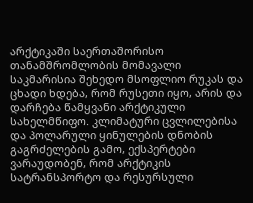არქტიკაში საერთაშორისო თანამშრომლობის მომავალი
საკმარისია შეხედო მსოფლიო რუკას და ცხადი ხდება, რომ რუსეთი იყო, არის და დარჩება წამყვანი არქტიკული სახელმწიფო. კლიმატური ცვლილებისა და პოლარული ყინულების დნობის გაგრძელების გამო, ექსპერტები ვარაუდობენ, რომ არქტიკის სატრანსპორტო და რესურსული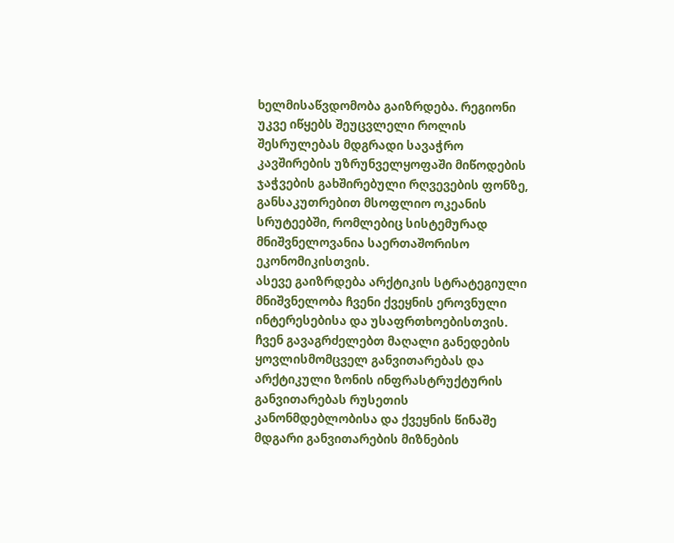ხელმისაწვდომობა გაიზრდება. რეგიონი უკვე იწყებს შეუცვლელი როლის შესრულებას მდგრადი სავაჭრო კავშირების უზრუნველყოფაში მიწოდების ჯაჭვების გახშირებული რღვევების ფონზე, განსაკუთრებით მსოფლიო ოკეანის სრუტეებში, რომლებიც სისტემურად მნიშვნელოვანია საერთაშორისო ეკონომიკისთვის.
ასევე გაიზრდება არქტიკის სტრატეგიული მნიშვნელობა ჩვენი ქვეყნის ეროვნული ინტერესებისა და უსაფრთხოებისთვის. ჩვენ გავაგრძელებთ მაღალი განედების ყოვლისმომცველ განვითარებას და არქტიკული ზონის ინფრასტრუქტურის განვითარებას რუსეთის კანონმდებლობისა და ქვეყნის წინაშე მდგარი განვითარების მიზნების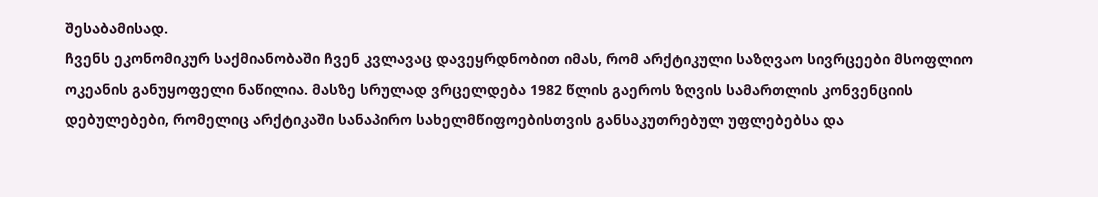შესაბამისად.
ჩვენს ეკონომიკურ საქმიანობაში ჩვენ კვლავაც დავეყრდნობით იმას, რომ არქტიკული საზღვაო სივრცეები მსოფლიო ოკეანის განუყოფელი ნაწილია. მასზე სრულად ვრცელდება 1982 წლის გაეროს ზღვის სამართლის კონვენციის დებულებები, რომელიც არქტიკაში სანაპირო სახელმწიფოებისთვის განსაკუთრებულ უფლებებსა და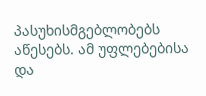პასუხისმგებლობებს აწესებს. ამ უფლებებისა და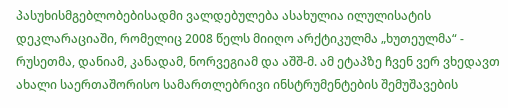პასუხისმგებლობებისადმი ვალდებულება ასახულია ილულისატის დეკლარაციაში, რომელიც 2008 წელს მიიღო არქტიკულმა „ხუთეულმა“ - რუსეთმა, დანიამ, კანადამ, ნორვეგიამ და აშშ-მ. ამ ეტაპზე ჩვენ ვერ ვხედავთ ახალი საერთაშორისო სამართლებრივი ინსტრუმენტების შემუშავების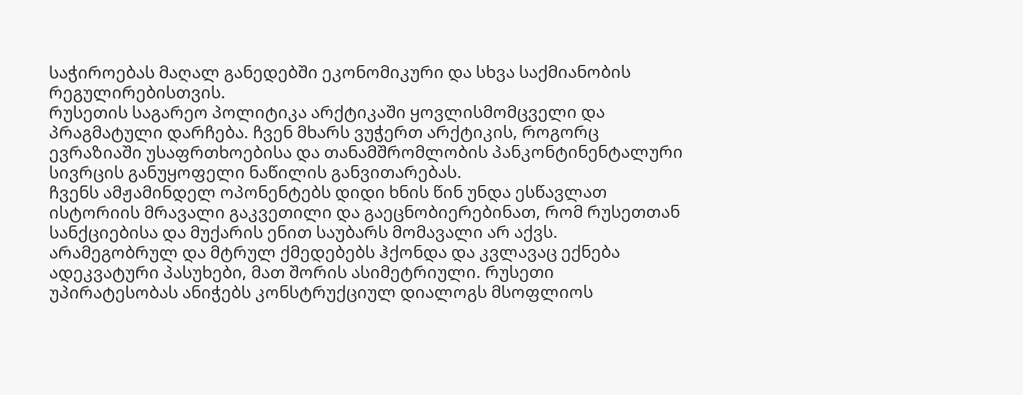საჭიროებას მაღალ განედებში ეკონომიკური და სხვა საქმიანობის რეგულირებისთვის.
რუსეთის საგარეო პოლიტიკა არქტიკაში ყოვლისმომცველი და პრაგმატული დარჩება. ჩვენ მხარს ვუჭერთ არქტიკის, როგორც ევრაზიაში უსაფრთხოებისა და თანამშრომლობის პანკონტინენტალური სივრცის განუყოფელი ნაწილის განვითარებას.
ჩვენს ამჟამინდელ ოპონენტებს დიდი ხნის წინ უნდა ესწავლათ ისტორიის მრავალი გაკვეთილი და გაეცნობიერებინათ, რომ რუსეთთან სანქციებისა და მუქარის ენით საუბარს მომავალი არ აქვს. არამეგობრულ და მტრულ ქმედებებს ჰქონდა და კვლავაც ექნება ადეკვატური პასუხები, მათ შორის ასიმეტრიული. რუსეთი უპირატესობას ანიჭებს კონსტრუქციულ დიალოგს მსოფლიოს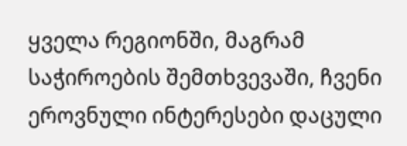ყველა რეგიონში, მაგრამ საჭიროების შემთხვევაში, ჩვენი ეროვნული ინტერესები დაცული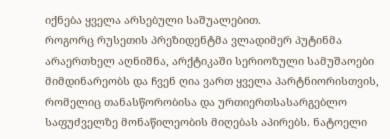იქნება ყველა არსებული საშუალებით.
როგორც რუსეთის პრეზიდენტმა ვლადიმერ პუტინმა არაერთხელ აღნიშნა, არქტიკაში სერიოზული სამუშაოები მიმდინარეობს და ჩვენ ღია ვართ ყველა პარტნიორისთვის, რომელიც თანასწორობისა და ურთიერთსასარგებლო საფუძველზე მონაწილეობის მიღებას აპირებს. ნატოელი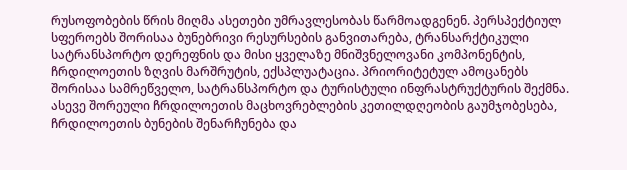რუსოფობების წრის მიღმა ასეთები უმრავლესობას წარმოადგენენ. პერსპექტიულ სფეროებს შორისაა ბუნებრივი რესურსების განვითარება, ტრანსარქტიკული სატრანსპორტო დერეფნის და მისი ყველაზე მნიშვნელოვანი კომპონენტის, ჩრდილოეთის ზღვის მარშრუტის, ექსპლუატაცია. პრიორიტეტულ ამოცანებს შორისაა სამრეწველო, სატრანსპორტო და ტურისტული ინფრასტრუქტურის შექმნა. ასევე შორეული ჩრდილოეთის მაცხოვრებლების კეთილდღეობის გაუმჯობესება, ჩრდილოეთის ბუნების შენარჩუნება და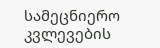სამეცნიერო კვლევების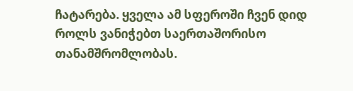ჩატარება. ყველა ამ სფეროში ჩვენ დიდ როლს ვანიჭებთ საერთაშორისო თანამშრომლობას.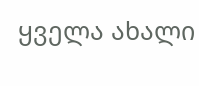ყველა ახალი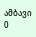ამბავი
0